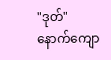"ဒုတ်"
နောက်ကျော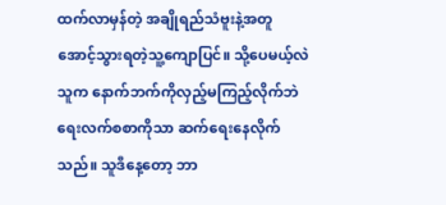ထက်လာမှန်တဲ့ အချိုရည်သံဗူးနဲ့အတူ အောင့်သွားရတဲ့သူ့ကျောပြင်။ သို့ပေမယ့်လဲ သူက နောက်ဘက်ကိုလှည့်မကြည့်လိုက်ဘဲ ရေးလက်စစာကိုသာ ဆက်ရေးနေလိုက်သည်။ သူဒီနေ့တော့ ဘာ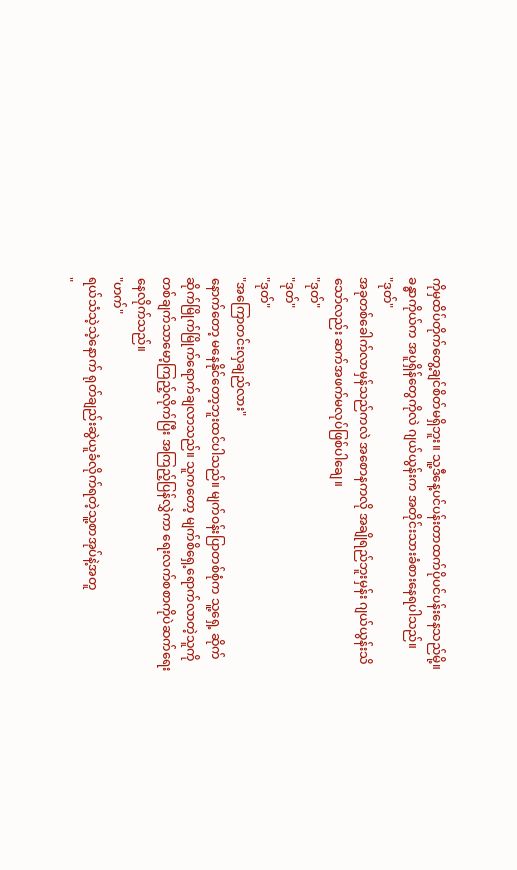ကိုမှထိပ်တိုက်တွေ့ချင်စိတ်မရှိဘူး။ သူ့ဒီနေ့ပင်ပန်းတာထက်ပိုပင်ပန်းနေသည်မို့။ ခန္ဓာကိုယ်က အပူရှိန်တွေကိုလဲ ဂျယ်ယွန်းက အတိုင်းသားခံစားနေရပါသည်။
"ဒုတ်"
အခုတစ်ခေါက်လာမှန်သည်ကလဲ အစောနကလို အချိုရည်ဘူးမှန်း ဂျယ်ယွန်းသိသော်လည်း ဆက်အဖက်မလုပ်ဖြစ်ပါချေ။
"ဒုတ်"
"ဒုတ်"
"ဒုတ်"
"အကြောတင်းလှချည်လား"
နောက်တော့ မနေနိုင်တော့ဘူးထင်ပါသည်။ မျက်ဝန်းပြာတစ်စုံက သူ့ရှေ့ ဆိုက်ဆိုက်မြိုက်မြိုက်ရောက်ချလာသည်။ သူကတော့ မျက်စိရှေ့ရောက်လာတဲ့သူကို တစ်ချက်သာမော့ကြည့်လိုက်ပြီး အကြည့်ပြန်လွှဲကာ ရေးလက်စစာကိုပဲဆက်ရေးနေလိုက်သည်။
"ဟက်"
ရယ်သံသဲ့သဲ့နောက် ရုတ်ချည်းဆွဲယူခံလိုက်ရတဲ့သူ့စာအုပ်နဲ့အတူ
"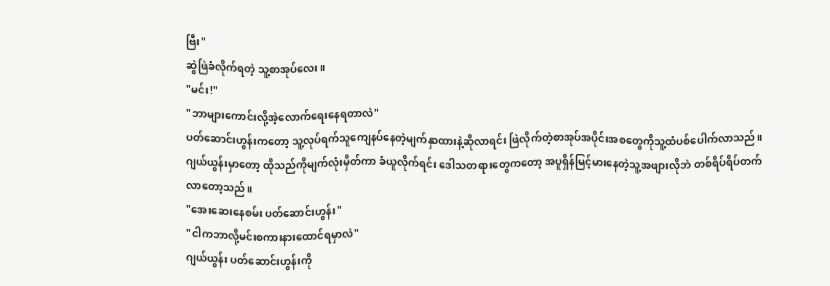ဗြီး"
ဆွဲဖြဲခံလိုက်ရတဲ့ သူ့စာအုပ်လေး။
"မင်း!"
"ဘာများကောင်းလို့အဲ့လောက်ရေးနေရတာလဲ"
ပတ်ဆောင်းဟွန်းကတော့ သူ့လုပ်ရက်သူကျေနပ်နေတဲ့မျက်နှာထားနဲ့ဆိုလာရင်း ဖြဲလိုက်တဲ့စာအုပ်အပိုင်းအစတွေကိုသူ့ထံပစ်ပေါက်လာသည်။ ဂျယ်ယွန်းမှာတော့ ထိုသည်ကိုမျက်လုံးမှိတ်ကာ ခံယူလိုက်ရင်း ဒေါသတရားတွေကတော့ အပူရှိန်မြင့်မားနေတဲ့သူ့အဖျားလိုဘဲ တစ်ရိပ်ရိပ်တက်လာတော့သည်။
"အေးဆေးနေစမ်း ပတ်ဆောင်းဟွန်း"
"ငါကဘာလို့မင်းစကားနားထောင်ရမှာလဲ"
ဂျယ်ယွန်း ပတ်ဆောင်းဟွန်းကို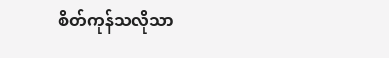စိတ်ကုန်သလိုသာ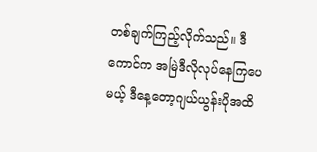တစ်ချက်ကြည့်လိုက်သည်။ ဒီကောင်က အမြဲဒီလိုလုပ်နေကြပေမယ့် ဒီနေ့တော့ဂျယ်ယွန်းပိုအထိ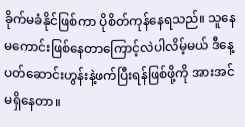ခိုက်မခံနိုင်ဖြစ်ကာ ပိုစိတ်ကုန်နေရသည်။ သူနေမကောင်းဖြစ်နေတာကြောင့်လဲပါလိမ့်မယ် ဒီနေ့ပတ်ဆောင်းဟွန်းနဲ့ဖက်ပြီးရန်ဖြစ်ဖို့ကို အားအင်မရှိနေတာ။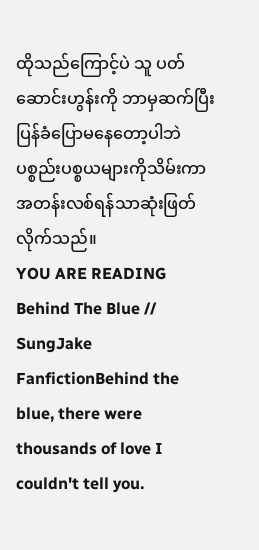ထိုသည်ကြောင့်ပဲ သူ ပတ်ဆောင်းဟွန်းကို ဘာမှဆက်ပြီးပြန်ခံပြောမနေတော့ပါဘဲ ပစ္စည်းပစ္စယများကိုသိမ်းကာ အတန်းလစ်ရန်သာဆုံးဖြတ်လိုက်သည်။
YOU ARE READING
Behind The Blue // SungJake
FanfictionBehind the blue, there were thousands of love I couldn't tell you.